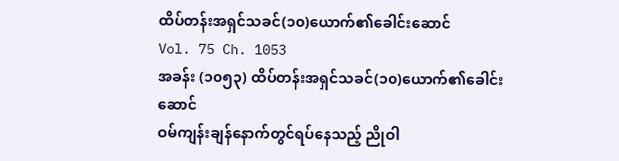ထိပ်တန်းအရှင်သခင်(၁၀)ယောက်၏ခေါင်းဆောင်
Vol. 75 Ch. 1053
အခန်း (၁၀၅၃) ထိပ်တန်းအရှင်သခင်(၁၀)ယောက်၏ခေါင်းဆောင်
ဝမ်ကျန်းချန်နောက်တွင်ရပ်နေသည့် ညိုဝါ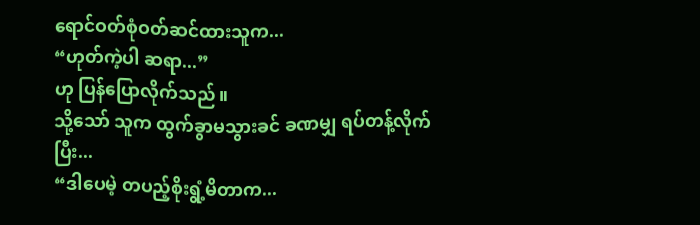ရောင်ဝတ်စုံဝတ်ဆင်ထားသူက...
“ဟုတ်ကဲ့ပါ ဆရာ...”
ဟု ပြန်ပြောလိုက်သည်။
သို့သော် သူက ထွက်ခွာမသွားခင် ခဏမျှ ရပ်တန့်လိုက်ပြီး...
“ဒါပေမဲ့ တပည့်စိုးရွံ့မိတာက...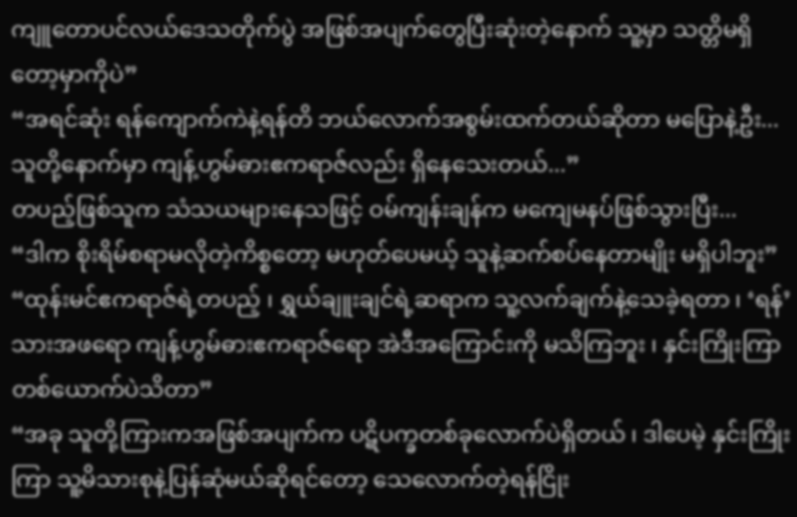ကျူတောပင်လယ်ဒေသတိုက်ပွဲ အဖြစ်အပျက်တွေပြီးဆုံးတဲ့နောက် သူ့မှာ သတ္တိမရှိတော့မှာကိုပဲ”
“အရင်ဆုံး ရန်ကျောက်ကဲနဲ့ရန်တိ ဘယ်လောက်အစွမ်းထက်တယ်ဆိုတာ မပြောနဲ့ဦး... သူတို့နောက်မှာ ကျန့်ဟွမ်ဓားဧကရာဇ်လည်း ရှိနေသေးတယ်...”
တပည့်ဖြစ်သူက သံသယများနေသဖြင့် ဝမ်ကျန်းချန်က မကျေမနပ်ဖြစ်သွားပြီး...
“ဒါက စိုးရိမ်စရာမလိုတဲ့ကိစ္စတော့ မဟုတ်ပေမယ့် သူနဲ့ဆက်စပ်နေတာမျိုး မရှိပါဘူး”
“ထုန်းမင်ဧကရာဇ်ရဲ့တပည့် ၊ ရွှယ်ချူးချင်ရဲ့ဆရာက သူ့လက်ချက်နဲ့သေခဲ့ရတာ ၊ ‘ရန်’ သားအဖရော ကျန့်ဟွမ်ဓားဧကရာဇ်ရော အဲဒီအကြောင်းကို မသိကြဘူး ၊ နှင်းကြိုးကြာတစ်ယောက်ပဲသိတာ”
“အခု သူတို့ကြားကအဖြစ်အပျက်က ပဋိပက္ခတစ်ခုလောက်ပဲရှိတယ် ၊ ဒါပေမဲ့ နှင်းကြိုးကြာ သူ့မိသားစုနဲ့ပြန်ဆုံမယ်ဆိုရင်တော့ သေလောက်တဲ့ရန်ငြိုး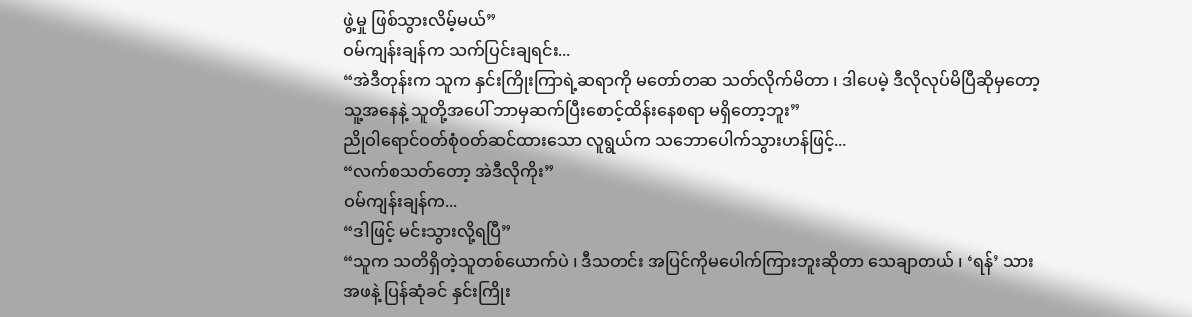ဖွဲ့မှု ဖြစ်သွားလိမ့်မယ်”
ဝမ်ကျန်းချန်က သက်ပြင်းချရင်း...
“အဲဒီတုန်းက သူက နှင်းကြိုးကြာရဲ့ဆရာကို မတော်တဆ သတ်လိုက်မိတာ ၊ ဒါပေမဲ့ ဒီလိုလုပ်မိပြီဆိုမှတော့ သူ့အနေနဲ့ သူတို့အပေါ် ဘာမှဆက်ပြီးစောင့်ထိန်းနေစရာ မရှိတော့ဘူး”
ညိုဝါရောင်ဝတ်စုံဝတ်ဆင်ထားသော လူရွယ်က သဘောပေါက်သွားဟန်ဖြင့်...
“လက်စသတ်တော့ အဲဒီလိုကိုး”
ဝမ်ကျန်းချန်က...
“ဒါဖြင့် မင်းသွားလို့ရပြီ”
“သူက သတိရှိတဲ့သူတစ်ယောက်ပဲ ၊ ဒီသတင်း အပြင်ကိုမပေါက်ကြားဘူးဆိုတာ သေချာတယ် ၊ ‘ရန်’ သားအဖနဲ့ ပြန်ဆုံခင် နှင်းကြိုး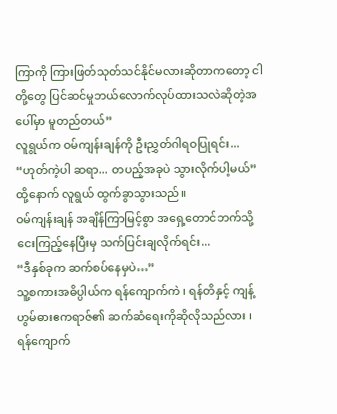ကြာကို ကြားဖြတ်သုတ်သင်နိုင်မလားဆိုတာကတော့ ငါတို့တွေ ပြင်ဆင်မှုဘယ်လောက်လုပ်ထားသလဲဆိုတဲ့အပေါ်မှာ မူတည်တယ်”
လူရွယ်က ဝမ်ကျန်းချန်ကို ဦးညွှတ်ဂါရဝပြုရင်း...
“ဟုတ်ကဲ့ပါ ဆရာ... တပည့်အခုပဲ သွားလိုက်ပါ့မယ်”
ထို့နောက် လူရွယ် ထွက်ခွာသွားသည်။
ဝမ်ကျန်းချန် အချိန်ကြာမြင့်စွာ အရှေ့တောင်ဘက်သို့ ငေးကြည့်နေပြီးမှ သက်ပြင်းချလိုက်ရင်း...
“ဒီနှစ်ခုက ဆက်စပ်နေမှပဲ…”
သူ့စကားအဓိပ္ပါယ်က ရန်ကျောက်ကဲ ၊ ရန်တိနှင့် ကျန့်ဟွမ်ဓားဧကရာဇ်၏ ဆက်ဆံရေးကိုဆိုလိုသည်လား ၊ ရန်ကျောက်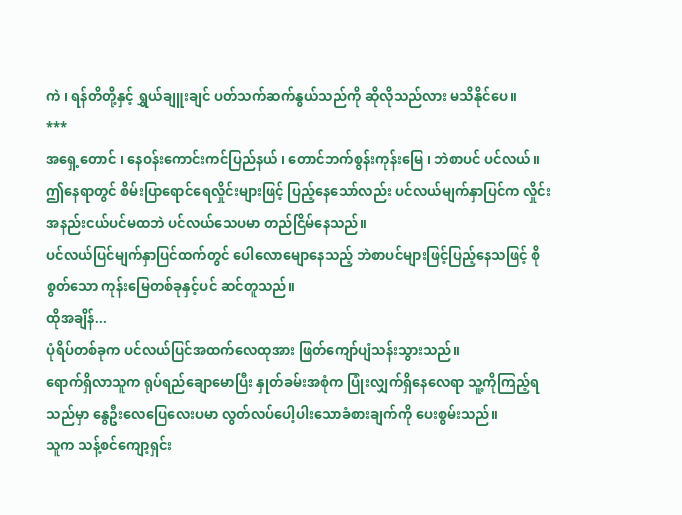ကဲ ၊ ရန်တိတို့နှင့် ရွှယ်ချူးချင် ပတ်သက်ဆက်နွယ်သည်ကို ဆိုလိုသည်လား မသိနိုင်ပေ။
***
အရှေ့တောင် ၊ နေဝန်းကောင်းကင်ပြည်နယ် ၊ တောင်ဘက်စွန်းကုန်းမြေ ၊ ဘဲစာပင် ပင်လယ်။
ဤနေရာတွင် စိမ်းပြာရောင်ရေလှိုင်းများဖြင့် ပြည့်နေသော်လည်း ပင်လယ်မျက်နှာပြင်က လှိုင်းအနည်းငယ်ပင်မထဘဲ ပင်လယ်သေပမာ တည်ငြိမ်နေသည်။
ပင်လယ်ပြင်မျက်နှာပြင်ထက်တွင် ပေါလောမျောနေသည့် ဘဲစာပင်များဖြင့်ပြည့်နေသဖြင့် စိုစွတ်သော ကုန်းမြေတစ်ခုနှင့်ပင် ဆင်တူသည်။
ထိုအချိန်...
ပုံရိပ်တစ်ခုက ပင်လယ်ပြင်အထက်လေထုအား ဖြတ်ကျော်ပျံသန်းသွားသည်။
ရောက်ရှိလာသူက ရုပ်ရည်ချောမောပြီး နှုတ်ခမ်းအစုံက ပြုံးလျှက်ရှိနေလေရာ သူ့ကိုကြည့်ရသည်မှာ နွေဦးလေပြေလေးပမာ လွတ်လပ်ပေါ့ပါးသောခံစားချက်ကို ပေးစွမ်းသည်။
သူက သန့်စင်ကျော့ရှင်း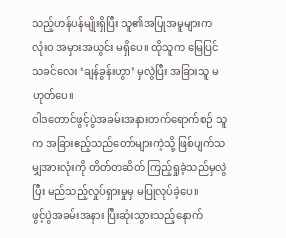သည့်ဟန်ပန်မျိုးရှိပြီး သူ၏အပြုအမူများက လုံးဝ အမှားအယွင်း မရှိပေ။ ထိုသူက မြေပြင်သခင်လေး ‘ချန်ခွန်းဟွာ’ မှလွဲပြီး အခြားသူ မဟုတ်ပေ။
ဝါဒတောင်ဖွင့်ပွဲအခမ်းအနားတက်ရောက်စဉ် သူက အခြားဧည့်သည်တော်များကဲ့သို့ ဖြစ်ပျက်သမျှအားလုံးကို တိတ်တဆိတ် ကြည့်ရှုခဲ့သည်မှလွဲပြီး မည်သည့်လှုပ်ရှားမှုမှ မပြုလုပ်ခဲ့ပေ။
ဖွင့်ပွဲအခမ်းအနား ပြီးဆုံးသွားသည့်နောက်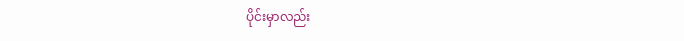ပိုင်းမှာလည်း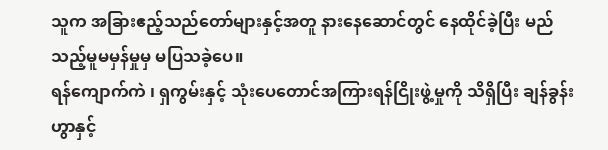သူက အခြားဧည့်သည်တော်များနှင့်အတူ နားနေဆောင်တွင် နေထိုင်ခဲ့ပြီး မည်သည့်မူမမှန်မှုမှ မပြသခဲ့ပေ။
ရန်ကျောက်ကဲ ၊ ရှကွမ်းနှင့် သုံးပေတောင်အကြားရန်ငြိုးဖွဲ့မှုကို သိရှိပြီး ချန်ခွန်းဟွာနှင့်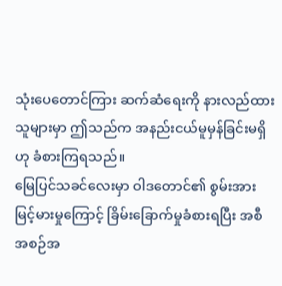သုံးပေတောင်ကြား ဆက်ဆံရေးကို နားလည်ထားသူများမှာ ဤသည်က အနည်းငယ်မူမှန်ခြင်းမရှိဟု ခံစားကြရသည်။
မြေပြင်သခင်လေးမှာ ဝါဒတောင်၏ စွမ်းအားမြင့်မားမှုကြောင့် ခြိမ်းခြောက်မှုခံစားရပြီး အစီအစဉ်အ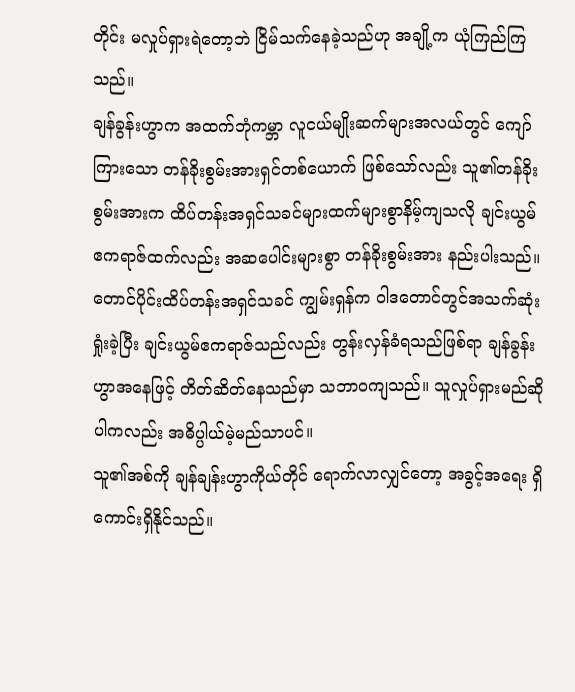တိုင်း မလှုပ်ရှားရဲတော့ဘဲ ငြိမ်သက်နေခဲ့သည်ဟု အချို့က ယုံကြည်ကြသည်။
ချန်ခွန်းဟွာက အထက်ဘုံကမ္ဘာ လူငယ်မျိုးဆက်များအလယ်တွင် ကျော်ကြားသော တန်ခိုးစွမ်းအားရှင်တစ်ယောက် ဖြစ်သော်လည်း သူ၏တန်ခိုးစွမ်းအားက ထိပ်တန်းအရှင်သခင်များထက်များစွာနိမ့်ကျသလို ချင်းယွမ်ဧကရာဇ်ထက်လည်း အဆပေါင်းများစွာ တန်ခိုးစွမ်းအား နည်းပါးသည်။
တောင်ပိုင်းထိပ်တန်းအရှင်သခင် ကျွမ်းရှန်က ဝါဒတောင်တွင်အသက်ဆုံးရှုံးခဲ့ပြီး ချင်းယွမ်ဧကရာဇ်သည်လည်း တွန်းလှန်ခံရသည်ဖြစ်ရာ ချန်ခွန်းဟွာအနေဖြင့် တိတ်ဆိတ်နေသည်မှာ သဘာဝကျသည်။ သူလှုပ်ရှားမည်ဆိုပါကလည်း အဓိပ္ပါယ်မဲ့မည်သာပင်။
သူ၏အစ်ကို ချန်ချန်းဟွာကိုယ်တိုင် ရောက်လာလျှင်တော့ အခွင့်အရေး ရှိကောင်းရှိနိုင်သည်။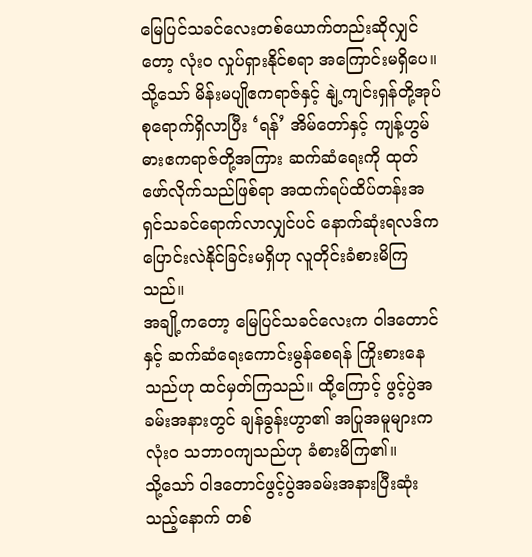မြေပြင်သခင်လေးတစ်ယောက်တည်းဆိုလျှင်တော့ လုံးဝ လှုပ်ရှားနိုင်စရာ အကြောင်းမရှိပေ။
သို့သော် မိန်းမပျိုဧကရာဇ်နှင့် နျဲ့ကျင်းရှန်တို့အုပ်စုရောက်ရှိလာပြီး ‘ရန်’ အိမ်တော်နှင့် ကျန့်ဟွမ်ဓားဧကရာဇ်တို့အကြား ဆက်ဆံရေးကို ထုတ်ဖော်လိုက်သည်ဖြစ်ရာ အထက်ရပ်ထိပ်တန်းအရှင်သခင်ရောက်လာလျှင်ပင် နောက်ဆုံးရလဒ်က ပြောင်းလဲနိုင်ခြင်းမရှိဟု လူတိုင်းခံစားမိကြသည်။
အချို့ကတော့ မြေပြင်သခင်လေးက ဝါဒတောင်နှင့် ဆက်ဆံရေးကောင်းမွန်စေရန် ကြိုးစားနေသည်ဟု ထင်မှတ်ကြသည်။ ထို့ကြောင့် ဖွင့်ပွဲအခမ်းအနားတွင် ချန်ခွန်းဟွာ၏ အပြုအမူများက လုံးဝ သဘာဝကျသည်ဟု ခံစားမိကြ၏။
သို့သော် ဝါဒတောင်ဖွင့်ပွဲအခမ်းအနားပြီးဆုံးသည့်နောက် တစ်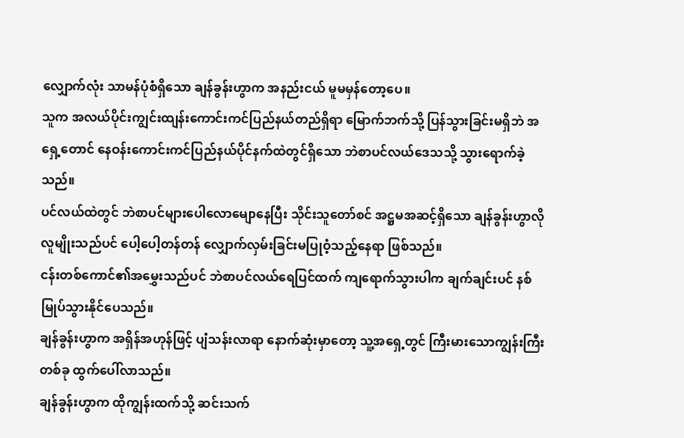လျှောက်လုံး သာမန်ပုံစံရှိသော ချန်ခွန်းဟွာက အနည်းငယ် မူမမှန်တော့ပေ။
သူက အလယ်ပိုင်းကျွင်းထျန်းကောင်းကင်ပြည်နယ်တည်ရှိရာ မြောက်ဘက်သို့ ပြန်သွားခြင်းမရှိဘဲ အရှေ့တောင် နေဝန်းကောင်းကင်ပြည်နယ်ပိုင်နက်ထဲတွင်ရှိသော ဘဲစာပင်လယ်ဒေသသို့ သွားရောက်ခဲ့သည်။
ပင်လယ်ထဲတွင် ဘဲစာပင်များပေါလောမျောနေပြီး သိုင်းသူတော်စင် အဋ္ဌမအဆင့်ရှိသော ချန်ခွန်းဟွာလိုလူမျိုးသည်ပင် ပေါ့ပေါ့တန်တန် လျှောက်လှမ်းခြင်းမပြုဝံ့သည့်နေရာ ဖြစ်သည်။
ငန်းတစ်ကောင်၏အမွှေးသည်ပင် ဘဲစာပင်လယ်ရေပြင်ထက် ကျရောက်သွားပါက ချက်ချင်းပင် နစ်မြုပ်သွားနိုင်ပေသည်။
ချန်ခွန်းဟွာက အရှိန်အဟုန်ဖြင့် ပျံသန်းလာရာ နောက်ဆုံးမှာတော့ သူ့အရှေ့တွင် ကြီးမားသောကျွန်းကြီးတစ်ခု ထွက်ပေါ်လာသည်။
ချန်ခွန်းဟွာက ထိုကျွန်းထက်သို့ ဆင်းသက်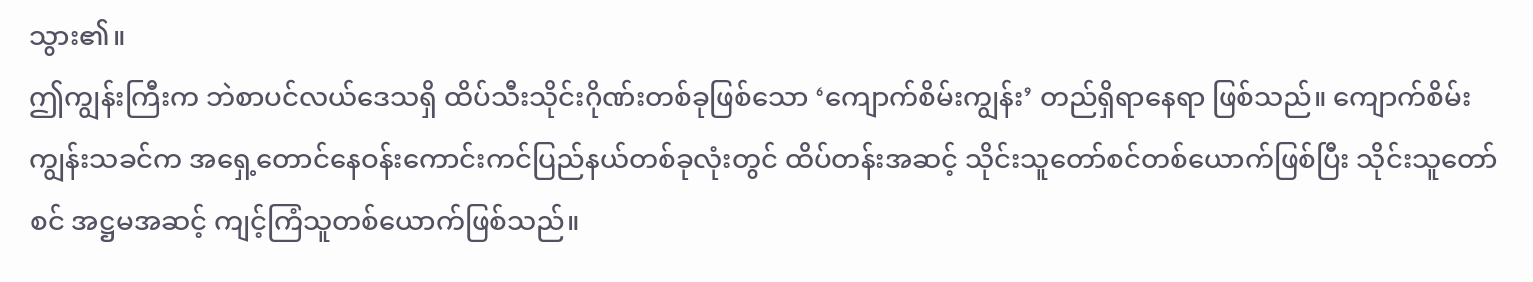သွား၏။
ဤကျွန်းကြီးက ဘဲစာပင်လယ်ဒေသရှိ ထိပ်သီးသိုင်းဂိုဏ်းတစ်ခုဖြစ်သော ‘ကျောက်စိမ်းကျွန်း’ တည်ရှိရာနေရာ ဖြစ်သည်။ ကျောက်စိမ်းကျွန်းသခင်က အရှေ့တောင်နေဝန်းကောင်းကင်ပြည်နယ်တစ်ခုလုံးတွင် ထိပ်တန်းအဆင့် သိုင်းသူတော်စင်တစ်ယောက်ဖြစ်ပြီး သိုင်းသူတော်စင် အဋ္ဌမအဆင့် ကျင့်ကြံသူတစ်ယောက်ဖြစ်သည်။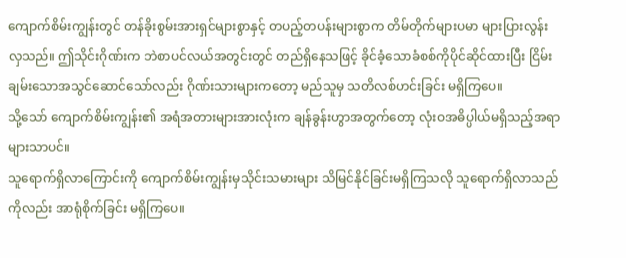ကျောက်စိမ်းကျွန်းတွင် တန်ခိုးစွမ်းအားရှင်များစွာနှင့် တပည့်တပန်းများစွာက တိမ်တိုက်များပမာ များပြားလွန်းလှသည်။ ဤသိုင်းဂိုဏ်းက ဘဲစာပင်လယ်အတွင်းတွင် တည်ရှိနေသဖြင့် ခိုင်ခံ့သောခံစစ်ကိုပိုင်ဆိုင်ထားပြီး ငြိမ်းချမ်းသောအသွင်ဆောင်သော်လည်း ဂိုဏ်းသားများကတော့ မည်သူမှ သတိလစ်ဟင်းခြင်း မရှိကြပေ။
သို့သော် ကျောက်စိမ်းကျွန်း၏ အရံအတားများအားလုံးက ချန်ခွန်းဟွာအတွက်တော့ လုံးဝအဓိပ္ပါယ်မရှိသည့်အရာများသာပင်။
သူရောက်ရှိလာကြောင်းကို ကျောက်စိမ်းကျွန်းမှသိုင်းသမားများ သိမြင်နိုင်ခြင်းမရှိကြသလို သူရောက်ရှိလာသည်ကိုလည်း အာရုံစိုက်ခြင်း မရှိကြပေ။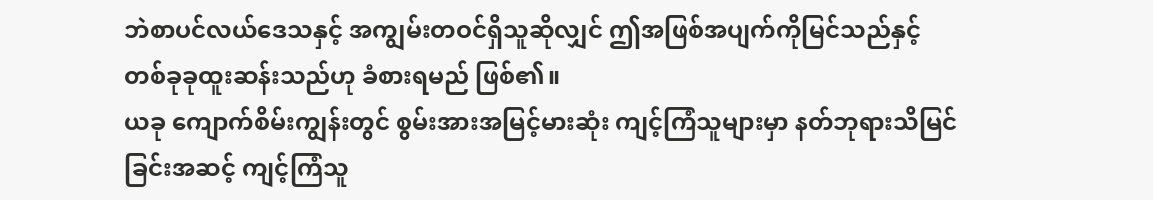ဘဲစာပင်လယ်ဒေသနှင့် အကျွမ်းတဝင်ရှိသူဆိုလျှင် ဤအဖြစ်အပျက်ကိုမြင်သည်နှင့် တစ်ခုခုထူးဆန်းသည်ဟု ခံစားရမည် ဖြစ်၏။
ယခု ကျောက်စိမ်းကျွန်းတွင် စွမ်းအားအမြင့်မားဆုံး ကျင့်ကြံသူများမှာ နတ်ဘုရားသိမြင်ခြင်းအဆင့် ကျင့်ကြံသူ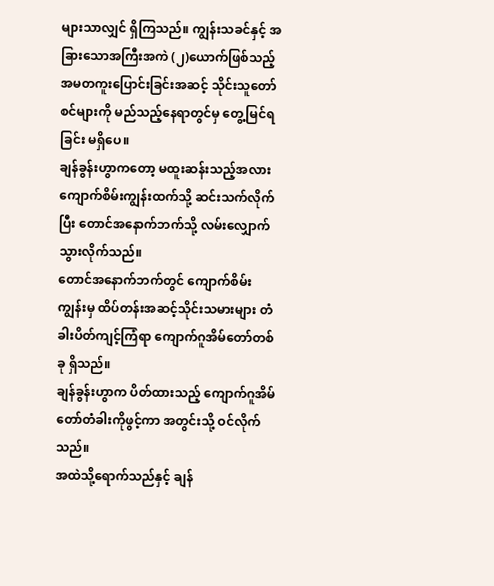များသာလျှင် ရှိကြသည်။ ကျွန်းသခင်နှင့် အခြားသောအကြီးအကဲ (၂)ယောက်ဖြစ်သည့် အမတကူးပြောင်းခြင်းအဆင့် သိုင်းသူတော်စင်များကို မည်သည့်နေရာတွင်မှ တွေ့မြင်ရခြင်း မရှိပေ။
ချန်ခွန်းဟွာကတော့ မထူးဆန်းသည့်အလား ကျောက်စိမ်းကျွန်းထက်သို့ ဆင်းသက်လိုက်ပြီး တောင်အနောက်ဘက်သို့ လမ်းလျှောက်သွားလိုက်သည်။
တောင်အနောက်ဘက်တွင် ကျောက်စိမ်းကျွန်းမှ ထိပ်တန်းအဆင့်သိုင်းသမားများ တံခါးပိတ်ကျင့်ကြံရာ ကျောက်ဂူအိမ်တော်တစ်ခု ရှိသည်။
ချန်ခွန်းဟွာက ပိတ်ထားသည့် ကျောက်ဂူအိမ်တော်တံခါးကိုဖွင့်ကာ အတွင်းသို့ ဝင်လိုက်သည်။
အထဲသို့ရောက်သည်နှင့် ချန်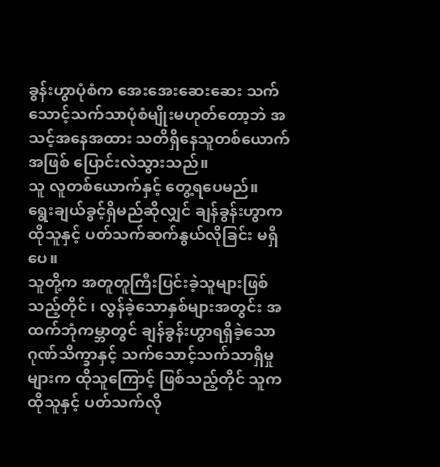ခွန်းဟွာပုံစံက အေးအေးဆေးဆေး သက်သောင့်သက်သာပုံစံမျိုးမဟုတ်တော့ဘဲ အသင့်အနေအထား သတိရှိနေသူတစ်ယောက်အဖြစ် ပြောင်းလဲသွားသည်။
သူ လူတစ်ယောက်နှင့် တွေ့ရပေမည်။
ရွေးချယ်ခွင့်ရှိမည်ဆိုလျှင် ချန်ခွန်းဟွာက ထိုသူနှင့် ပတ်သက်ဆက်နွယ်လိုခြင်း မရှိပေ။
သူတို့က အတူတူကြီးပြင်းခဲ့သူများဖြစ်သည့်တိုင် ၊ လွန်ခဲ့သောနှစ်များအတွင်း အထက်ဘုံကမ္ဘာတွင် ချန်ခွန်းဟွာရရှိခဲ့သော ဂုဏ်သိက္ခာနှင့် သက်သောင့်သက်သာရှိမှုများက ထိုသူကြောင့် ဖြစ်သည့်တိုင် သူက ထိုသူနှင့် ပတ်သက်လို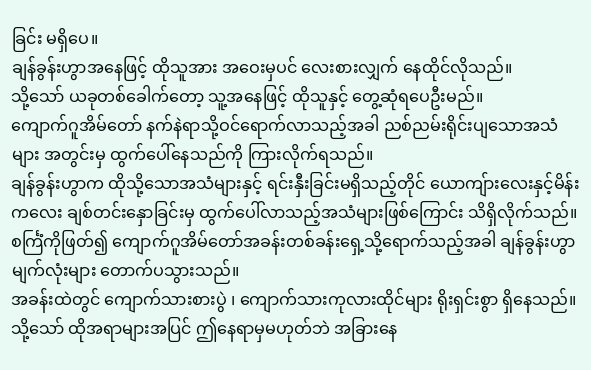ခြင်း မရှိပေ။
ချန်ခွန်းဟွာအနေဖြင့် ထိုသူအား အဝေးမှပင် လေးစားလျှက် နေထိုင်လိုသည်။
သို့သော် ယခုတစ်ခေါက်တော့ သူ့အနေဖြင့် ထိုသူနှင့် တွေ့ဆုံရပေဦးမည်။
ကျောက်ဂူအိမ်တော် နက်နဲရာသို့ဝင်ရောက်လာသည့်အခါ ညစ်ညမ်းရိုင်းပျသောအသံများ အတွင်းမှ ထွက်ပေါ်နေသည်ကို ကြားလိုက်ရသည်။
ချန်ခွန်းဟွာက ထိုသို့သောအသံများနှင့် ရင်းနှီးခြင်းမရှိသည့်တိုင် ယောကျ်ားလေးနှင့်မိန်းကလေး ချစ်တင်းနှောခြင်းမှ ထွက်ပေါ်လာသည့်အသံများဖြစ်ကြောင်း သိရှိလိုက်သည်။
စင်္ကြံကိုဖြတ်၍ ကျောက်ဂူအိမ်တော်အခန်းတစ်ခန်းရှေ့သို့ရောက်သည့်အခါ ချန်ခွန်းဟွာ မျက်လုံးများ တောက်ပသွားသည်။
အခန်းထဲတွင် ကျောက်သားစားပွဲ ၊ ကျောက်သားကုလားထိုင်များ ရိုးရှင်းစွာ ရှိနေသည်။
သို့သော် ထိုအရာများအပြင် ဤနေရာမှမဟုတ်ဘဲ အခြားနေ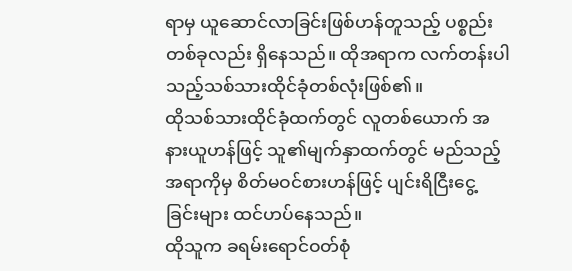ရာမှ ယူဆောင်လာခြင်းဖြစ်ဟန်တူသည့် ပစ္စည်းတစ်ခုလည်း ရှိနေသည်။ ထိုအရာက လက်တန်းပါသည့်သစ်သားထိုင်ခုံတစ်လုံးဖြစ်၏။
ထိုသစ်သားထိုင်ခုံထက်တွင် လူတစ်ယောက် အနားယူဟန်ဖြင့် သူ၏မျက်နှာထက်တွင် မည်သည့်အရာကိုမှ စိတ်မဝင်စားဟန်ဖြင့် ပျင်းရိငြီးငွေ့ခြင်းများ ထင်ဟပ်နေသည်။
ထိုသူက ခရမ်းရောင်ဝတ်စုံ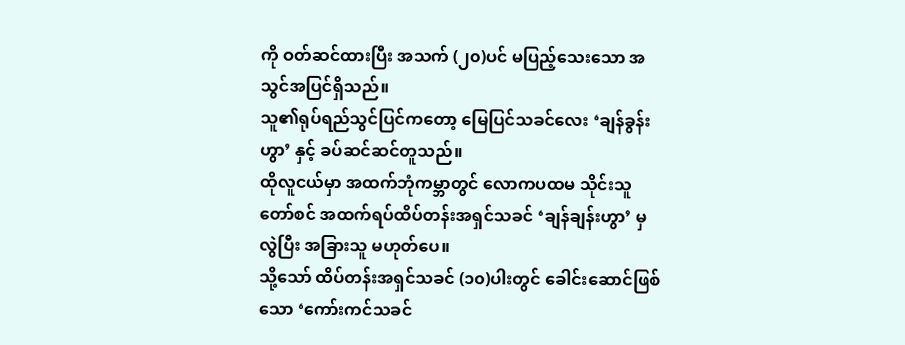ကို ဝတ်ဆင်ထားပြီး အသက် (၂၀)ပင် မပြည့်သေးသော အသွင်အပြင်ရှိသည်။
သူ၏ရုပ်ရည်သွင်ပြင်ကတော့ မြေပြင်သခင်လေး ‘ချန်ခွန်းဟွာ’ နှင့် ခပ်ဆင်ဆင်တူသည်။
ထိုလူငယ်မှာ အထက်ဘုံကမ္ဘာတွင် လောကပထမ သိုင်းသူတော်စင် အထက်ရပ်ထိပ်တန်းအရှင်သခင် ‘ချန်ချန်းဟွာ’ မှလွဲပြီး အခြားသူ မဟုတ်ပေ။
သို့သော် ထိပ်တန်းအရှင်သခင် (၁၀)ပါးတွင် ခေါင်းဆောင်ဖြစ်သော ‘ကော်းကင်သခင်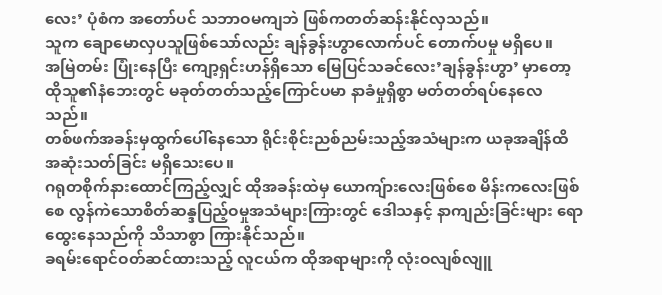လေး’ ပုံစံက အတော်ပင် သဘာဝမကျဘဲ ဖြစ်ကတတ်ဆန်းနိုင်လှသည်။
သူက ချောမောလှပသူဖြစ်သော်လည်း ချန်ခွန်းဟွာလောက်ပင် တောက်ပမှု မရှိပေ။
အမြဲတမ်း ပြုံးနေပြီး ကျော့ရှင်းဟန်ရှိသော မြေပြင်သခင်လေး’ချန်ခွန်းဟွာ’ မှာတော့ ထိုသူ၏နံဘေးတွင် မခုတ်တတ်သည့်ကြောင်ပမာ နာခံမှုရှိစွာ မတ်တတ်ရပ်နေလေသည်။
တစ်ဖက်အခန်းမှထွက်ပေါ်နေသော ရိုင်းစိုင်းညစ်ညမ်းသည့်အသံများက ယခုအချိန်ထိ အဆုံးသတ်ခြင်း မရှိသေးပေ။
ဂရုတစိုက်နားထောင်ကြည့်လျှင် ထိုအခန်းထဲမှ ယောကျ်ားလေးဖြစ်စေ မိန်းကလေးဖြစ်စေ လွန်ကဲသောစိတ်ဆန္ဒပြည့်ဝမှုအသံများကြားတွင် ဒေါသနှင့် နာကျည်းခြင်းများ ရောထွေးနေသည်ကို သိသာစွာ ကြားနိုင်သည်။
ခရမ်းရောင်ဝတ်ဆင်ထားသည့် လူငယ်က ထိုအရာများကို လုံးဝလျစ်လျူ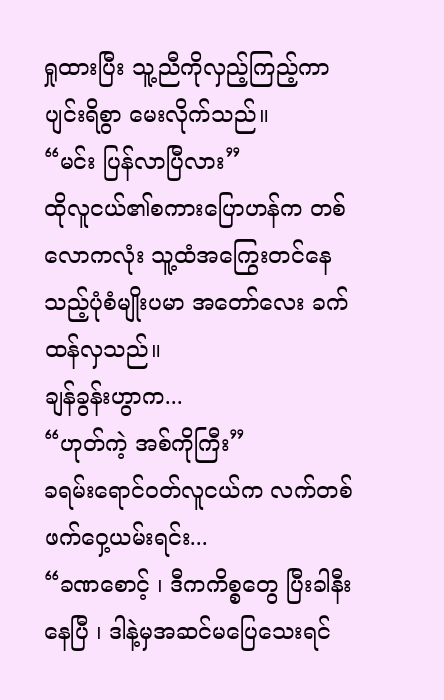ရှုထားပြီး သူ့ညီကိုလှည့်ကြည့်ကာ ပျင်းရိစွာ မေးလိုက်သည်။
“မင်း ပြန်လာပြီလား”
ထိုလူငယ်၏စကားပြောဟန်က တစ်လောကလုံး သူ့ထံအကြွေးတင်နေသည့်ပုံစံမျိုးပမာ အတော်လေး ခက်ထန်လှသည်။
ချန်ခွန်းဟွာက...
“ဟုတ်ကဲ့ အစ်ကိုကြီး”
ခရမ်းရောင်ဝတ်လူငယ်က လက်တစ်ဖက်ဝှေ့ယမ်းရင်း...
“ခဏစောင့် ၊ ဒီကကိစ္စတွေ ပြီးခါနီးနေပြီ ၊ ဒါနဲ့မှအဆင်မပြေသေးရင်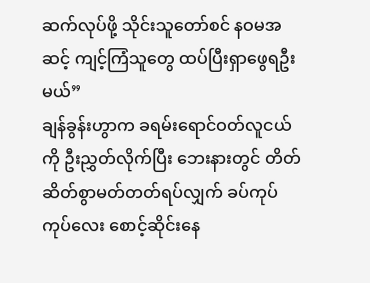ဆက်လုပ်ဖို့ သိုင်းသူတော်စင် နဝမအဆင့် ကျင့်ကြံသူတွေ ထပ်ပြီးရှာဖွေရဦးမယ်”
ချန်ခွန်းဟွာက ခရမ်းရောင်ဝတ်လူငယ်ကို ဦးညွှတ်လိုက်ပြီး ဘေးနားတွင် တိတ်ဆိတ်စွာမတ်တတ်ရပ်လျှက် ခပ်ကုပ်ကုပ်လေး စောင့်ဆိုင်းနေ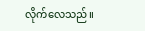လိုက်လေသည်။